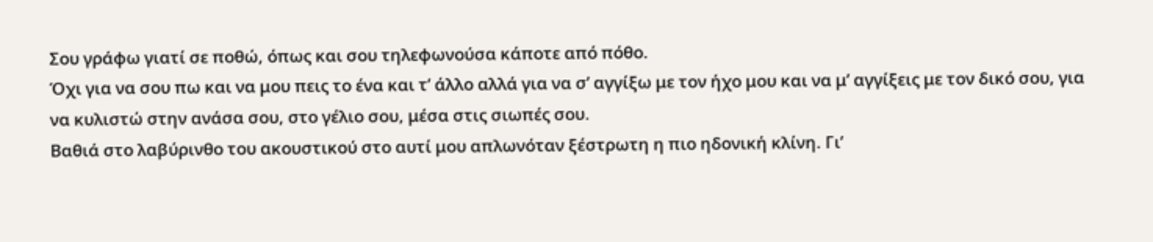Σου γράφω γιατί σε ποθώ, όπως και σου τηλεφωνούσα κάποτε από πόθο.
Όχι για να σου πω και να μου πεις το ένα και τ’ άλλο αλλά για να σ’ αγγίξω με τον ήχο μου και να μ’ αγγίξεις με τον δικό σου, για να κυλιστώ στην ανάσα σου, στο γέλιο σου, μέσα στις σιωπές σου.
Βαθιά στο λαβύρινθο του ακουστικού στο αυτί μου απλωνόταν ξέστρωτη η πιο ηδονική κλίνη. Γι’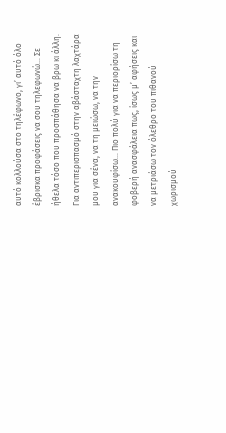αυτό κολλούσα στο τηλέφωνο, γι’ αυτό όλο έβρισκα προφάσεις να σου τηλεφωνώ… Σε ήθελα τόσο που προσπάθησα να βρω κι άλλη.
Για αντιπερισπασμό στην αβάσταχτη λαχτάρα μου για σένα, να τη μειώσω, να την ανακουφίσω… Πιο πολύ για να περιορίσω τη φοβερή ανασφάλεια πως, ίσως μ’ αφήσεις και να μετριάσω τον όλεθρο του πιθανού χωρισμού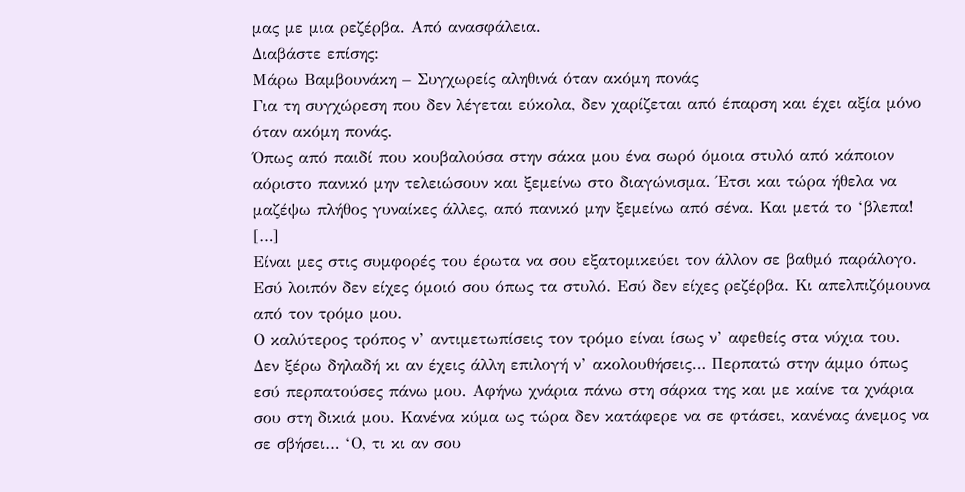μας με μια ρεζέρβα. Από ανασφάλεια.
Διαβάστε επίσης:
Μάρω Βαμβουνάκη – Συγχωρείς αληθινά όταν ακόμη πονάς
Για τη συγχώρεση που δεν λέγεται εύκολα, δεν χαρίζεται από έπαρση και έχει αξία μόνο όταν ακόμη πονάς.
Όπως από παιδί που κουβαλούσα στην σάκα μου ένα σωρό όμοια στυλό από κάποιον αόριστο πανικό μην τελειώσουν και ξεμείνω στο διαγώνισμα. Έτσι και τώρα ήθελα να μαζέψω πλήθος γυναίκες άλλες, από πανικό μην ξεμείνω από σένα. Και μετά το ‘βλεπα!
[…]
Είναι μες στις συμφορές του έρωτα να σου εξατομικεύει τον άλλον σε βαθμό παράλογο. Εσύ λοιπόν δεν είχες όμοιό σου όπως τα στυλό. Εσύ δεν είχες ρεζέρβα. Κι απελπιζόμουνα από τον τρόμο μου.
Ο καλύτερος τρόπος ν’ αντιμετωπίσεις τον τρόμο είναι ίσως ν’ αφεθείς στα νύχια του.
Δεν ξέρω δηλαδή κι αν έχεις άλλη επιλογή ν’ ακολουθήσεις… Περπατώ στην άμμο όπως εσύ περπατούσες πάνω μου. Αφήνω χνάρια πάνω στη σάρκα της και με καίνε τα χνάρια σου στη δικιά μου. Κανένα κύμα ως τώρα δεν κατάφερε να σε φτάσει, κανένας άνεμος να σε σβήσει… ‘Ο, τι κι αν σου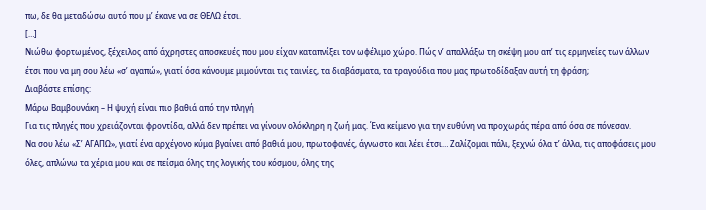πω, δε θα μεταδώσω αυτό που μ’ έκανε να σε ΘΕΛΩ έτσι.
[…]
Νιώθω φορτωμένος, ξέχειλος από άχρηστες αποσκευές που μου είχαν καταπνίξει τον ωφέλιμο χώρο. Πώς ν’ απαλλάξω τη σκέψη μου απ’ τις ερμηνείες των άλλων έτσι που να μη σου λέω «σ’ αγαπώ», γιατί όσα κάνουμε μιμούνται τις ταινίες, τα διαβάσματα, τα τραγούδια που μας πρωτοδίδαξαν αυτή τη φράση;
Διαβάστε επίσης:
Μάρω Βαμβουνάκη – Η ψυχή είναι πιο βαθιά από την πληγή
Για τις πληγές που χρειάζονται φροντίδα, αλλά δεν πρέπει να γίνουν ολόκληρη η ζωή μας. Ένα κείμενο για την ευθύνη να προχωράς πέρα από όσα σε πόνεσαν.
Να σου λέω «Σ’ ΑΓΑΠΩ», γιατί ένα αρχέγονο κύμα βγαίνει από βαθιά μου, πρωτοφανές, άγνωστο και λέει έτσι… Ζαλίζομαι πάλι, ξεχνώ όλα τ’ άλλα, τις αποφάσεις μου όλες, απλώνω τα χέρια μου και σε πείσμα όλης της λογικής του κόσμου, όλης της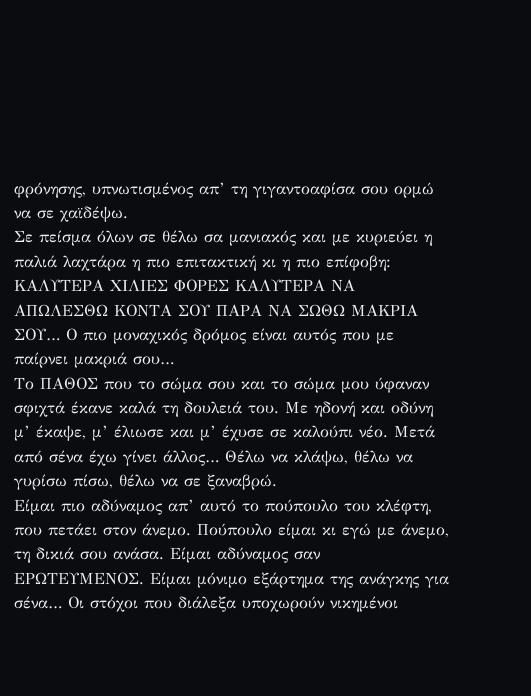φρόνησης, υπνωτισμένος απ’ τη γιγαντοαφίσα σου ορμώ να σε χαϊδέψω.
Σε πείσμα όλων σε θέλω σα μανιακός και με κυριεύει η παλιά λαχτάρα η πιο επιτακτική κι η πιο επίφοβη: ΚΑΛΥΤΕΡΑ ΧΙΛΙΕΣ ΦΟΡΕΣ ΚΑΛΥΤΕΡΑ ΝΑ ΑΠΩΛΕΣΘΩ ΚΟΝΤΑ ΣΟΥ ΠΑΡΑ ΝΑ ΣΩΘΩ ΜΑΚΡΙΑ ΣΟΥ… Ο πιο μοναχικός δρόμος είναι αυτός που με παίρνει μακριά σου…
Το ΠΑΘΟΣ που το σώμα σου και το σώμα μου ύφαναν σφιχτά έκανε καλά τη δουλειά του. Με ηδονή και οδύνη μ’ έκαψε, μ’ έλιωσε και μ’ έχυσε σε καλούπι νέο. Μετά από σένα έχω γίνει άλλος… Θέλω να κλάψω, θέλω να γυρίσω πίσω, θέλω να σε ξαναβρώ.
Είμαι πιο αδύναμος απ’ αυτό το πούπουλο του κλέφτη, που πετάει στον άνεμο. Πούπουλο είμαι κι εγώ με άνεμο, τη δικιά σου ανάσα. Είμαι αδύναμος σαν ΕΡΩΤΕΥΜΕΝΟΣ. Είμαι μόνιμο εξάρτημα της ανάγκης για σένα… Οι στόχοι που διάλεξα υποχωρούν νικημένοι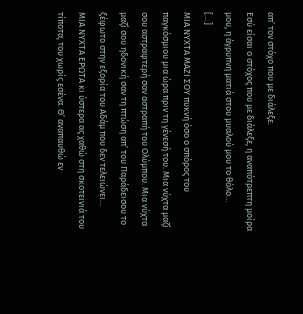απ’ τον στόχο που με διάλεξε.
Εσύ είσαι ο στόχος που με διάλεξε, η αναπότρεπτη μοίρα μου, η άγρυπνη ματιά στου μυαλού μου το θόλο…
[…]
ΜΙΑ ΝΥΧΤΑ ΜΑΖΙ ΣΟΥ πυκνή όσο ο σπόρος του παγκόσμιου μια ώρα πριν τη γένεσή του. Μια νύχτα μαζί σου αστραφτερή σαν αστραπή του Ολύμπου. Μια νύχτα μαζί σου ηδονική σαν τη πτώση απ’ του Παράδεισου το ξέφωτο στην εξορία του Αδάμ που δεν τελειώνει…
ΜΙΑ ΝΥΧΤΑ ΕΡΩΤΑ κι ύστερα ας χαθώ στη σκοτεινιά του τίποτα, του χωρίς εσένα. Θ’ αναπαυθώ εν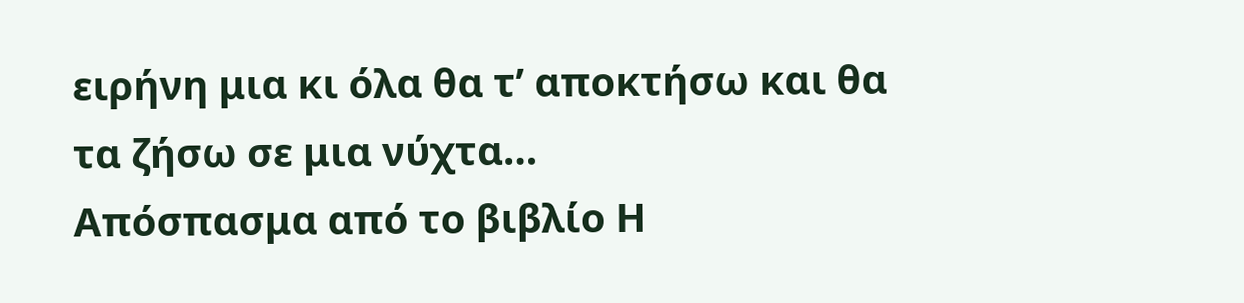ειρήνη μια κι όλα θα τ’ αποκτήσω και θα τα ζήσω σε μια νύχτα…
Απόσπασμα από το βιβλίο Η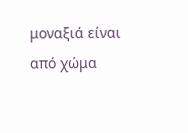μοναξιά είναι από χώμα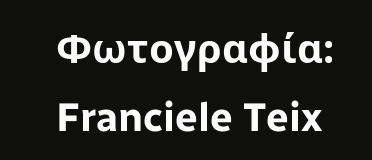Φωτογραφία: Franciele Teix